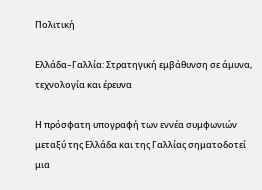Πολιτική

Ελλάδα–Γαλλία: Στρατηγική εμβάθυνση σε άμυνα, τεχνολογία και έρευνα

Η πρόσφατη υπογραφή των εννέα συμφωνιών μεταξύ της Ελλάδα και της Γαλλίας σηματοδοτεί μια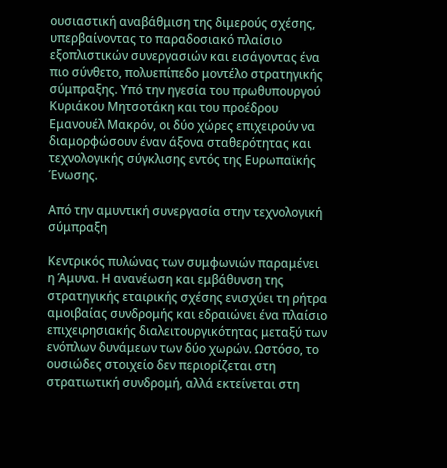ουσιαστική αναβάθμιση της διμερούς σχέσης, υπερβαίνοντας το παραδοσιακό πλαίσιο εξοπλιστικών συνεργασιών και εισάγοντας ένα πιο σύνθετο, πολυεπίπεδο μοντέλο στρατηγικής σύμπραξης. Υπό την ηγεσία του πρωθυπουργού Κυριάκου Μητσοτάκη και του προέδρου Εμανουέλ Μακρόν, οι δύο χώρες επιχειρούν να διαμορφώσουν έναν άξονα σταθερότητας και τεχνολογικής σύγκλισης εντός της Ευρωπαϊκής Ένωσης.

Από την αμυντική συνεργασία στην τεχνολογική σύμπραξη

Κεντρικός πυλώνας των συμφωνιών παραμένει η Άμυνα. Η ανανέωση και εμβάθυνση της στρατηγικής εταιρικής σχέσης ενισχύει τη ρήτρα αμοιβαίας συνδρομής και εδραιώνει ένα πλαίσιο επιχειρησιακής διαλειτουργικότητας μεταξύ των ενόπλων δυνάμεων των δύο χωρών. Ωστόσο, το ουσιώδες στοιχείο δεν περιορίζεται στη στρατιωτική συνδρομή, αλλά εκτείνεται στη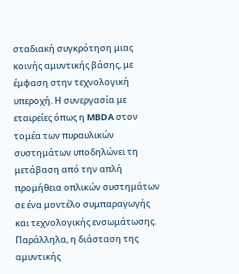σταδιακή συγκρότηση μιας κοινής αμυντικής βάσης, με έμφαση στην τεχνολογική υπεροχή. Η συνεργασία με εταιρείες όπως η MBDA στον τομέα των πυραυλικών συστημάτων υποδηλώνει τη μετάβαση από την απλή προμήθεια οπλικών συστημάτων σε ένα μοντέλο συμπαραγωγής και τεχνολογικής ενσωμάτωσης. Παράλληλα, η διάσταση της αμυντικής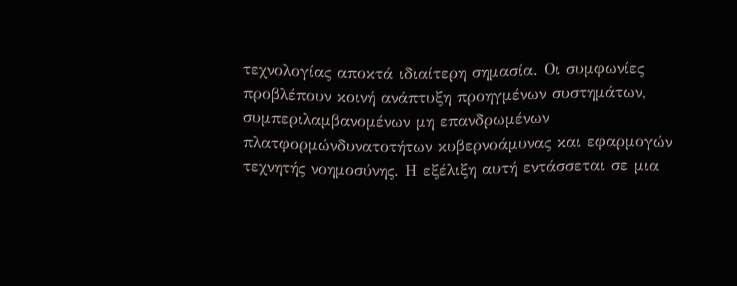τεχνολογίας αποκτά ιδιαίτερη σημασία. Οι συμφωνίες προβλέπουν κοινή ανάπτυξη προηγμένων συστημάτων, συμπεριλαμβανομένων μη επανδρωμένων πλατφορμώνδυνατοτήτων κυβερνοάμυνας και εφαρμογών τεχνητής νοημοσύνης. Η εξέλιξη αυτή εντάσσεται σε μια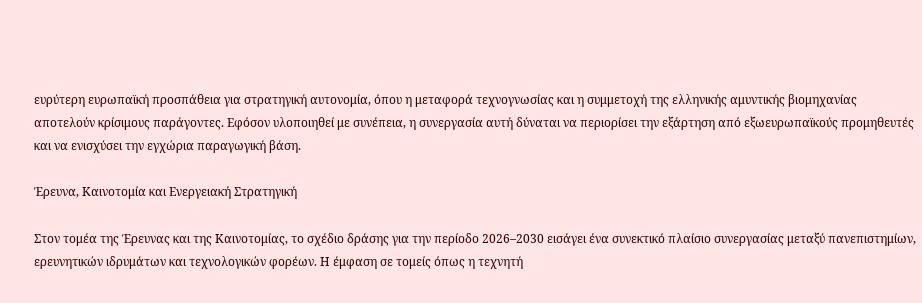ευρύτερη ευρωπαϊκή προσπάθεια για στρατηγική αυτονομία, όπου η μεταφορά τεχνογνωσίας και η συμμετοχή της ελληνικής αμυντικής βιομηχανίας αποτελούν κρίσιμους παράγοντες. Εφόσον υλοποιηθεί με συνέπεια, η συνεργασία αυτή δύναται να περιορίσει την εξάρτηση από εξωευρωπαϊκούς προμηθευτές και να ενισχύσει την εγχώρια παραγωγική βάση.

Έρευνα, Καινοτομία και Ενεργειακή Στρατηγική

Στον τομέα της Έρευνας και της Καινοτομίας, το σχέδιο δράσης για την περίοδο 2026–2030 εισάγει ένα συνεκτικό πλαίσιο συνεργασίας μεταξύ πανεπιστημίων, ερευνητικών ιδρυμάτων και τεχνολογικών φορέων. Η έμφαση σε τομείς όπως η τεχνητή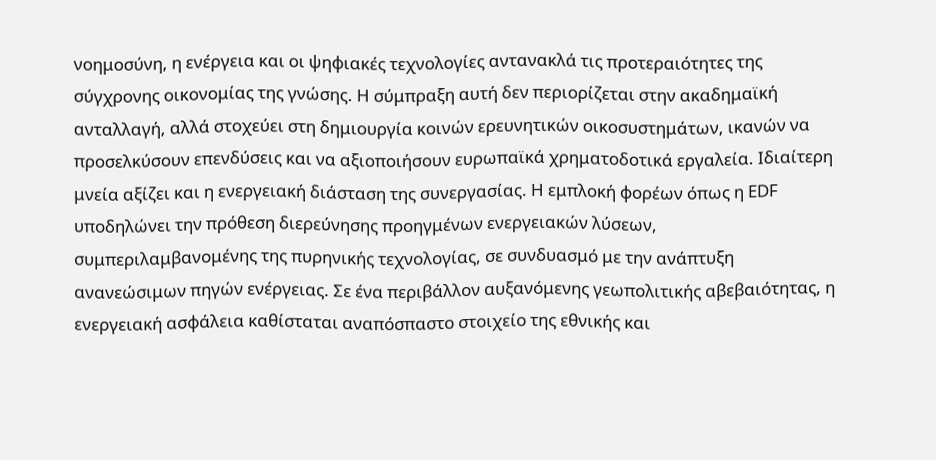νοημοσύνη, η ενέργεια και οι ψηφιακές τεχνολογίες αντανακλά τις προτεραιότητες της σύγχρονης οικονομίας της γνώσης. Η σύμπραξη αυτή δεν περιορίζεται στην ακαδημαϊκή ανταλλαγή, αλλά στοχεύει στη δημιουργία κοινών ερευνητικών οικοσυστημάτων, ικανών να προσελκύσουν επενδύσεις και να αξιοποιήσουν ευρωπαϊκά χρηματοδοτικά εργαλεία. Ιδιαίτερη μνεία αξίζει και η ενεργειακή διάσταση της συνεργασίας. Η εμπλοκή φορέων όπως η EDF υποδηλώνει την πρόθεση διερεύνησης προηγμένων ενεργειακών λύσεων, συμπεριλαμβανομένης της πυρηνικής τεχνολογίας, σε συνδυασμό με την ανάπτυξη ανανεώσιμων πηγών ενέργειας. Σε ένα περιβάλλον αυξανόμενης γεωπολιτικής αβεβαιότητας, η ενεργειακή ασφάλεια καθίσταται αναπόσπαστο στοιχείο της εθνικής και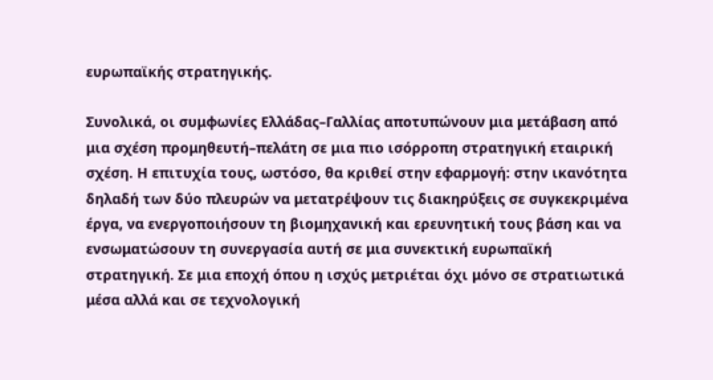ευρωπαϊκής στρατηγικής.

Συνολικά, οι συμφωνίες Ελλάδας–Γαλλίας αποτυπώνουν μια μετάβαση από μια σχέση προμηθευτή–πελάτη σε μια πιο ισόρροπη στρατηγική εταιρική σχέση. Η επιτυχία τους, ωστόσο, θα κριθεί στην εφαρμογή: στην ικανότητα δηλαδή των δύο πλευρών να μετατρέψουν τις διακηρύξεις σε συγκεκριμένα έργα, να ενεργοποιήσουν τη βιομηχανική και ερευνητική τους βάση και να ενσωματώσουν τη συνεργασία αυτή σε μια συνεκτική ευρωπαϊκή στρατηγική. Σε μια εποχή όπου η ισχύς μετριέται όχι μόνο σε στρατιωτικά μέσα αλλά και σε τεχνολογική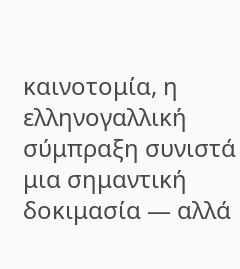καινοτομία, η ελληνογαλλική σύμπραξη συνιστά μια σημαντική δοκιμασία — αλλά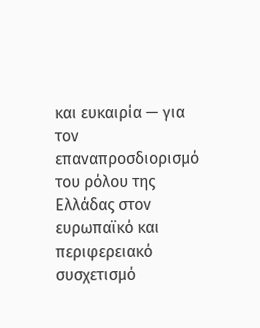και ευκαιρία — για τον επαναπροσδιορισμό του ρόλου της Ελλάδας στον ευρωπαϊκό και περιφερειακό συσχετισμό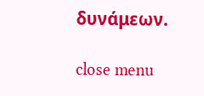δυνάμεων.

close menu